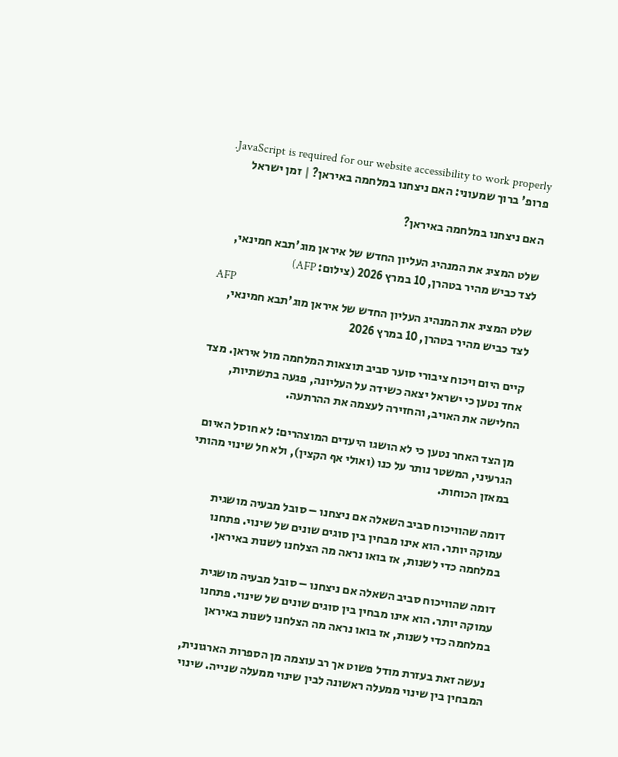JavaScript is required for our website accessibility to work properly. פרופ' ברוך שמעוני: האם ניצחנו במלחמה באיראן? | זמן ישראל

האם ניצחנו במלחמה באיראן?

שלט המציג את המנהיג העליון החדש של איראן מוג'תבא חמינאי, לצד כביש מהיר בטהרן, 10 במרץ 2026 (צילום: AFP)
AFP
שלט המציג את המנהיג העליון החדש של איראן מוג'תבא חמינאי, לצד כביש מהיר בטהרן, 10 במרץ 2026

קיים היום ויכוח ציבורי סוער סביב תוצאות המלחמה מול איראן. מצד אחד נטען כי ישראל יצאה כשידה על העליונה, פגעה בתשתיות, החלישה את האויב, והחזירה לעצמה את ההרתעה.

מן הצד האחר נטען כי לא הושגו היעדים המוצהרים: לא חוסל האיום הגרעיני, המשטר נותר על כנו (ואולי אף הקצין), ולא חל שינוי מהותי במאזן הכוחות.

דומה שהוויכוח סביב השאלה אם ניצחנו – סובל מבעיה מושגית עמוקה יותר. הוא אינו מבחין בין סוגים שונים של שינוי. פתחנו במלחמה כדי לשנות, אז בואו נראה מה הצלחנו לשנות באיראן.

דומה שהוויכוח סביב השאלה אם ניצחנו – סובל מבעיה מושגית עמוקה יותר. הוא אינו מבחין בין סוגים שונים של שינוי. פתחנו במלחמה כדי לשנות, אז בואו נראה מה הצלחנו לשנות באיראן

נעשה זאת בעזרת מודל פשוט אך רב עוצמה מן הספרות הארגונית, המבחין בין שינוי ממעלה ראשונה לבין שינוי ממעלה שנייה. שינוי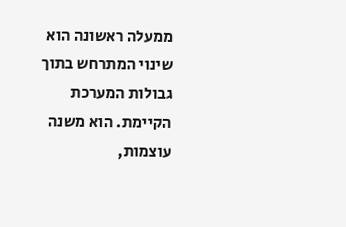ממעלה ראשונה הוא שינוי המתרחש בתוך גבולות המערכת הקיימת. הוא משנה עוצמות,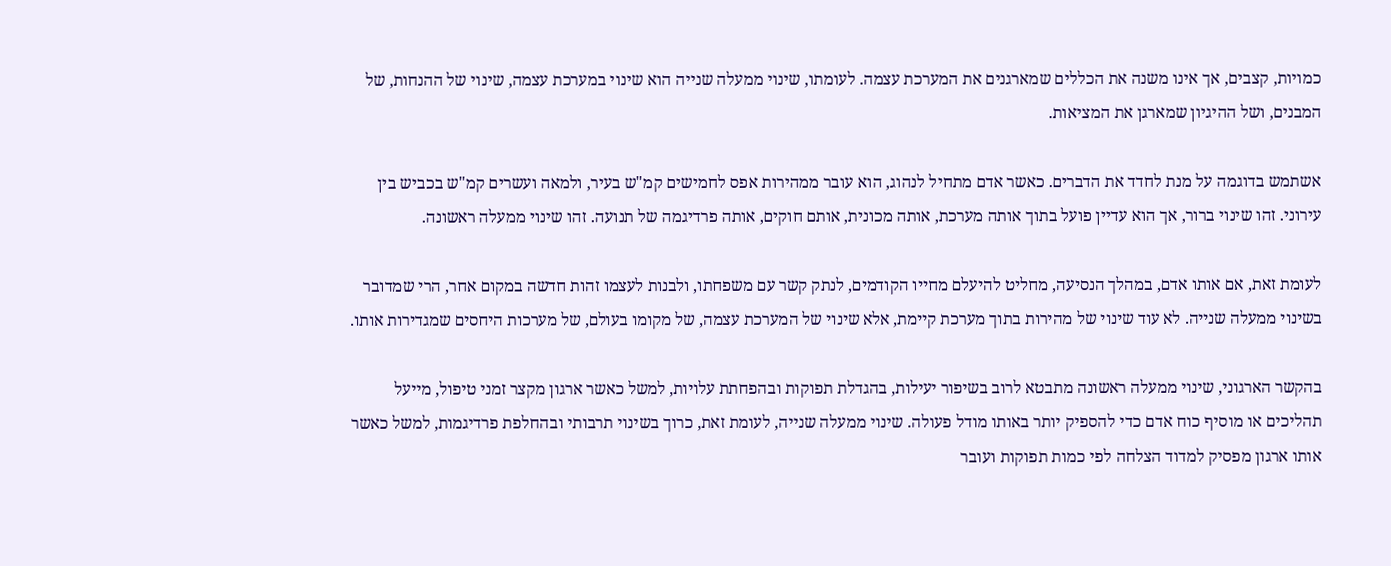כמויות, קצבים, אך אינו משנה את הכללים שמארגנים את המערכת עצמה. לעומתו, שינוי ממעלה שנייה הוא שינוי במערכת עצמה, שינוי של ההנחות, של המבנים, ושל ההיגיון שמארגן את המציאות.

אשתמש בדוגמה על מנת לחדד את הדברים. כאשר אדם מתחיל לנהוג, הוא עובר ממהירות אפס לחמישים קמ"ש בעיר, ולמאה ועשרים קמ"ש בכביש בין עירוני. זהו שינוי ברור, אך הוא עדיין פועל בתוך אותה מערכת, אותה מכונית, אותם חוקים, אותה פרדיגמה של תנועה. זהו שינוי ממעלה ראשונה.

לעומת זאת, אם אותו אדם, במהלך הנסיעה, מחליט להיעלם מחייו הקודמים, לנתק קשר עם משפחתו, ולבנות לעצמו זהות חדשה במקום אחר, הרי שמדובר בשינוי ממעלה שנייה. לא עוד שינוי של מהירות בתוך מערכת קיימת, אלא שינוי של המערכת עצמה, של מקומו בעולם, של מערכות היחסים שמגדירות אותו.

בהקשר הארגוני, שינוי ממעלה ראשונה מתבטא לרוב בשיפור יעילות, בהגדלת תפוקות ובהפחתת עלויות, למשל כאשר ארגון מקצר זמני טיפול, מייעל תהליכים או מוסיף כוח אדם כדי להספיק יותר באותו מודל פעולה. שינוי ממעלה שנייה, לעומת זאת, כרוך בשינוי תרבותי ובהחלפת פרדיגמות, למשל כאשר אותו ארגון מפסיק למדוד הצלחה לפי כמות תפוקות ועובר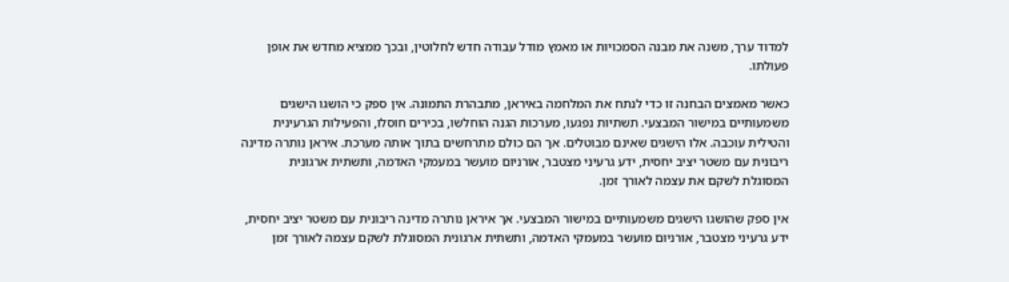למדוד ערך, משנה את מבנה הסמכויות או מאמץ מודל עבודה חדש לחלוטין, ובכך ממציא מחדש את אופן פעולתו.

כאשר מאמצים הבחנה זו כדי לנתח את המלחמה באיראן, מתבהרת התמונה. אין ספק כי הושגו הישגים משמעותיים במישור המבצעי. תשתיות נפגעו, מערכות הגנה הוחלשו, בכירים חוסלו, והפעילות הגרעינית והטילית עוכבה. אלו הישגים שאינם מבוטלים. אך הם כולם מתרחשים בתוך אותה מערכת. איראן נותרה מדינה ריבונית עם משטר יציב יחסית, ידע גרעיני מצטבר, אורניום מועשר במעמקי האדמה, ותשתית ארגונית המסוגלת לשקם את עצמה לאורך זמן.

אין ספק שהושגו הישגים משמעותיים במישור המבצעי. אך איראן נותרה מדינה ריבונית עם משטר יציב יחסית, ידע גרעיני מצטבר, אורניום מועשר במעמקי האדמה, ותשתית ארגונית המסוגלת לשקם עצמה לאורך זמן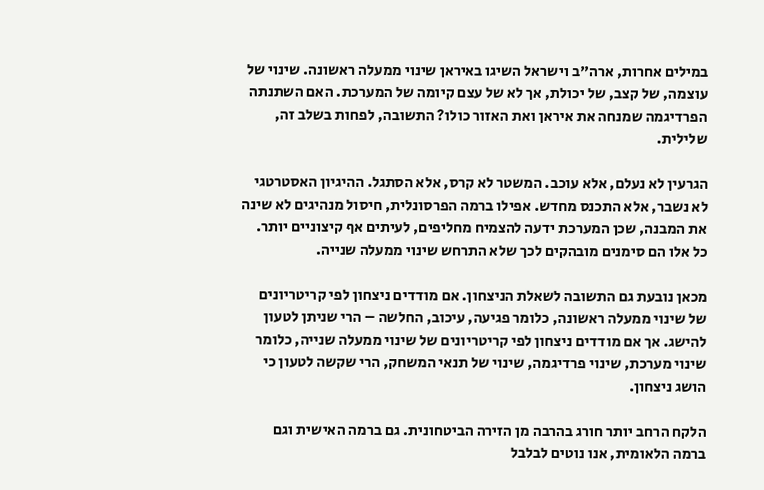במילים אחרות, ארה"ב וישראל השיגו באיראן שינוי ממעלה ראשונה. שינוי של עוצמה, של קצב, של יכולת, אך לא של עצם קיומה של המערכת. האם השתנתה הפרדיגמה שמנחה את איראן ואת האזור כולו? התשובה, לפחות בשלב זה, שלילית.

הגרעין לא נעלם, אלא עוכב. המשטר לא קרס, אלא הסתגל. ההיגיון האסטרטגי לא נשבר, אלא התכנס מחדש. אפילו ברמה הפרסונלית, חיסול מנהיגים לא שינה את המבנה, שכן המערכת ידעה להצמיח מחליפים, לעיתים אף קיצוניים יותר. כל אלו הם סימנים מובהקים לכך שלא התרחש שינוי ממעלה שנייה.

מכאן נובעת גם התשובה לשאלת הניצחון. אם מודדים ניצחון לפי קריטריונים של שינוי ממעלה ראשונה, כלומר פגיעה, עיכוב, החלשה – הרי שניתן לטעון להישג. אך אם מודדים ניצחון לפי קריטריונים של שינוי ממעלה שנייה, כלומר שינוי מערכת, שינוי פרדיגמה, שינוי של תנאי המשחק, הרי שקשה לטעון כי הושג ניצחון.

הלקח הרחב יותר חורג בהרבה מן הזירה הביטחונית. גם ברמה האישית וגם ברמה הלאומית, אנו נוטים לבלבל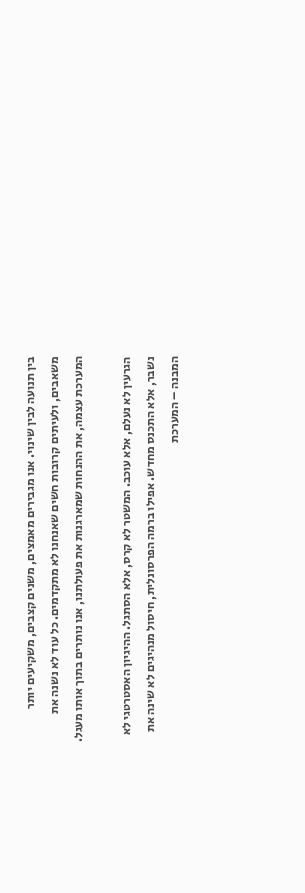בין תנועה לבין שינוי. אנו מגבירים מאמצים, משנים קצבים, משקיעים יותר משאבים, ולעיתים קרובות חשים שאנחנו לא מתקדמים. כל עוד לא נשנה את המערכת עצמה, את ההנחות שמארגנות את פעולתנו, אנו נותרים בתוך אותו מעגל.

הגרעין לא נעלם, אלא עוכב. המשטר לא קרס, אלא הסתגל. ההיגיון האסטרטגי לא נשבר, אלא התכנס מחדש. אפילו ברמה הפרסונלית, חיסול מנהיגים לא שינה את המבנה – המערכת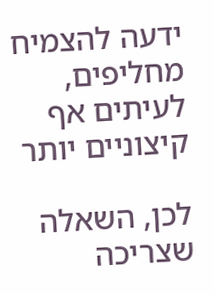ידעה להצמיח מחליפים, לעיתים אף קיצוניים יותר

לכן, השאלה שצריכה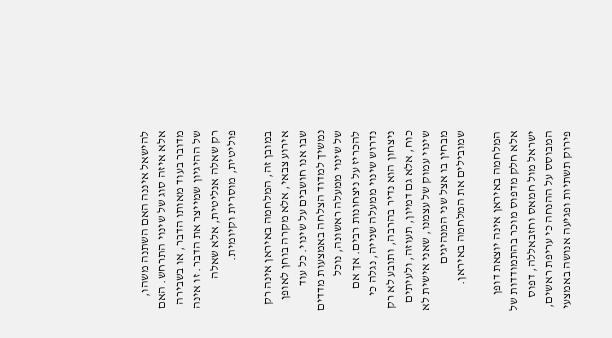להישאל איננה האם השתנה משהו, אלא איזה סוג של שינוי התרחש. האם מדובר בעוד מאותו הדבר, או בשבירה של ההיגיון שמייצר את הדבר. זו אינה רק שאלה אנליטית, אלא שאלה פוליטית, מוסרית וקיומית.

במובן זה, המלחמה באיראן אינה רק אירוע צבאי, אלא מקרה בוחן לאופן שבו אנו חושבים על שינוי. כל עוד נמשיך למדוד הצלחה באמצעות מדדים של שינוי ממעלה ראשונה, נוכל להכריז על ניצחונות רבים. אך אם נדרוש שינוי ממעלה שנייה, נגלה כי ניצחון הוא נדיר בהרבה, ותובע לא רק כוח, אלא גם דמיון, תעוזה, ולעיתים שינוי עמוק של עצמנו, שאני אישית לא מבחין בו אצל שני המנהיגים שמובילים את המלחמה באיראן.

המלחמה באיראן אינה יוצאת דופן אלא חלק מדפוס מוכר בהתמודדות של ישראל מול חמאס וחזבאללה, דפוס המבוסס על ההנחה כי עריפת ראשים, פירוק תשתיות ופגיעה אנושה באמצעי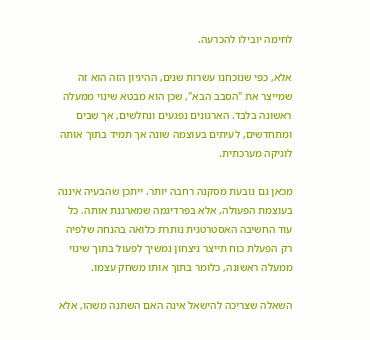לחימה יובילו להכרעה.

אלא, כפי שנוכחנו עשרות שנים, ההיגיון הזה הוא זה שמייצר את "הסבב הבא", שכן הוא מבטא שינוי ממעלה ראשונה בלבד. הארגונים נפגעים ונחלשים, אך שבים ומתחדשים, לעיתים בעוצמה שונה אך תמיד בתוך אותה לוגיקה מערכתית.

מכאן גם נובעת מסקנה רחבה יותר. ייתכן שהבעיה איננה בעוצמת הפעולה, אלא בפרדיגמה שמארגנת אותה. כל עוד החשיבה האסטרטגית נותרת כלואה בהנחה שלפיה רק הפעלת כוח תייצר ניצחון נמשיך לפעול בתוך שינוי ממעלה ראשונה, כלומר בתוך אותו משחק עצמו.

השאלה שצריכה להישאל אינה האם השתנה משהו, אלא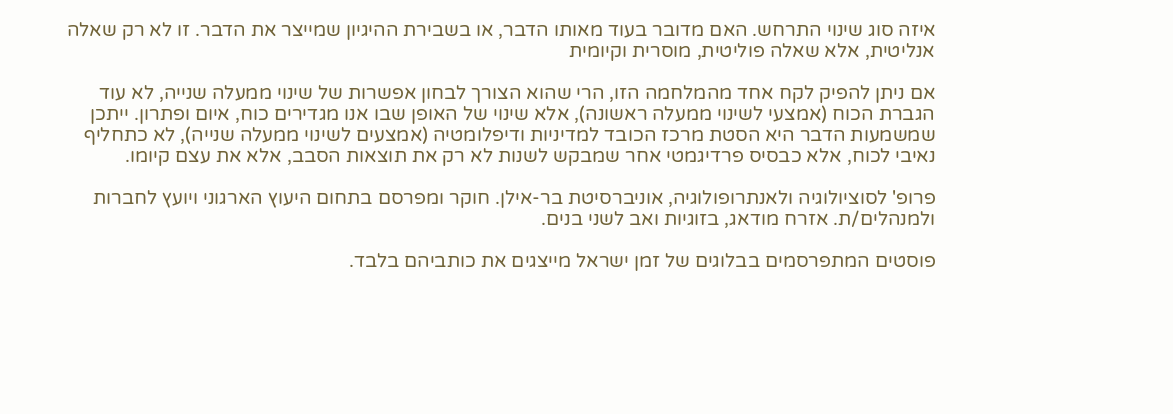איזה סוג שינוי התרחש. האם מדובר בעוד מאותו הדבר, או בשבירת ההיגיון שמייצר את הדבר. זו לא רק שאלה אנליטית, אלא שאלה פוליטית, מוסרית וקיומית

אם ניתן להפיק לקח אחד מהמלחמה הזו, הרי שהוא הצורך לבחון אפשרות של שינוי ממעלה שנייה, לא עוד הגברת הכוח (אמצעי לשינוי ממעלה ראשונה), אלא שינוי של האופן שבו אנו מגדירים כוח, איום ופתרון. ייתכן שמשמעות הדבר היא הסטת מרכז הכובד למדיניות ודיפלומטיה (אמצעים לשינוי ממעלה שנייה), לא כתחליף נאיבי לכוח, אלא כבסיס פרדיגמטי אחר שמבקש לשנות לא רק את תוצאות הסבב, אלא את עצם קיומו.

פרופ' לסוציולוגיה ולאנתרופולוגיה, אוניברסיטת בר-אילן. חוקר ומפרסם בתחום היעוץ הארגוני ויועץ לחברות ולמנהלים/ת. אזרח מודאג, בזוגיות ואב לשני בנים.

פוסטים המתפרסמים בבלוגים של זמן ישראל מייצגים את כותביהם בלבד.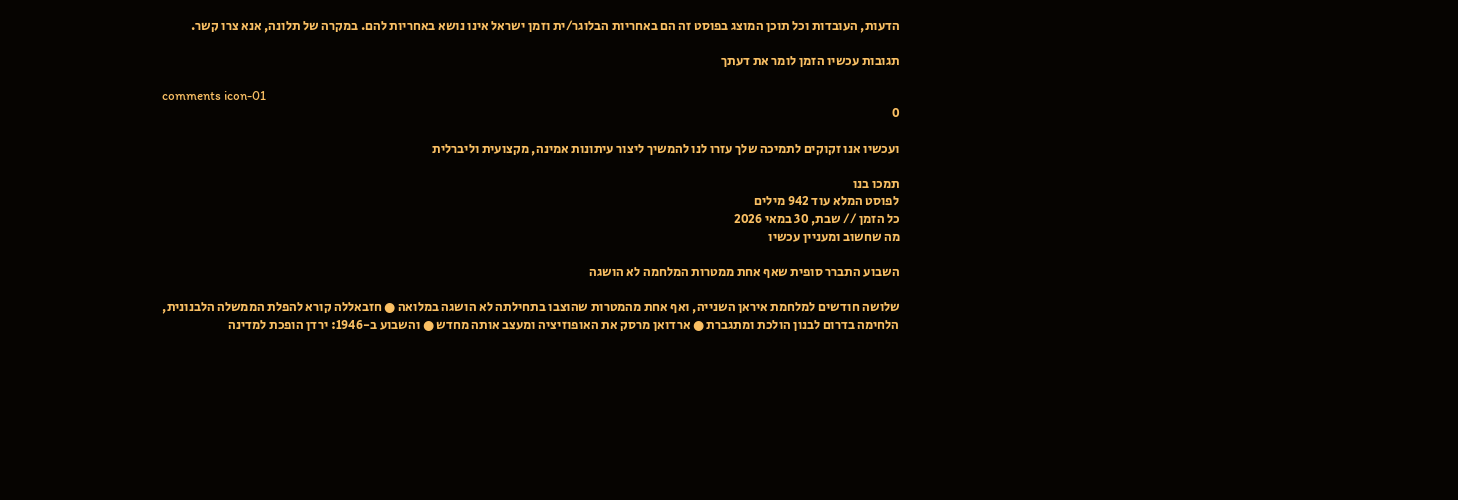הדעות, העובדות וכל תוכן המוצג בפוסט זה הם באחריות הבלוגר/ית וזמן ישראל אינו נושא באחריות להם. במקרה של תלונה, אנא צרו קשר.

תגובות עכשיו הזמן לומר את דעתך

comments icon-01
0

ועכשיו אנו זקוקים לתמיכה שלך עזרו לנו להמשיך ליצור עיתונות אמינה, מקצועית וליברלית

תמכו בנו
לפוסט המלא עוד 942 מילים
כל הזמן // שבת, 30 במאי 2026
מה שחשוב ומעניין עכשיו

השבוע התברר סופית שאף אחת ממטרות המלחמה לא הושגה

שלושה חודשים למלחמת איראן השנייה, ואף אחת מהמטרות שהוצבו בתחילתה לא הושגה במלואה ● חזבאללה קורא להפלת הממשלה הלבנונית, הלחימה בדרום לבנון הולכת ומתגברת ● ארדואן מרסק את האופוזיציה ומעצב אותה מחדש ● והשבוע ב-1946: ירדן הופכת למדינה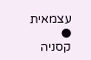עצמאית ● קסניה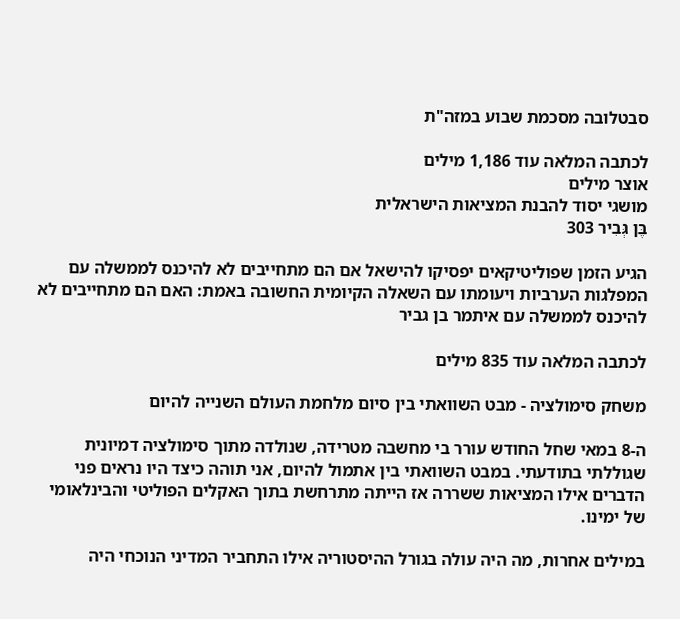סבטלובה מסכמת שבוע במזה"ת

לכתבה המלאה עוד 1,186 מילים
אוצר מילים
מושגי יסוד להבנת המציאות הישראלית
בֶּן גְּבִיר 303

הגיע הזמן שפוליטיקאים יפסיקו להישאל אם הם מתחייבים לא להיכנס לממשלה עם המפלגות הערביות ויעומתו עם השאלה הקיומית החשובה באמת: האם הם מתחייבים לא להיכנס לממשלה עם איתמר בן גביר

לכתבה המלאה עוד 835 מילים

משחק סימולציה - מבט השוואתי בין סיום מלחמת העולם השנייה להיום

ה-8 במאי שחל החודש עורר בי מחשבה מטרידה, שנולדה מתוך סימולציה דמיונית שגוללתי בתודעתי. במבט השוואתי בין אתמול להיום, אני תוהה כיצד היו נראים פני הדברים אילו המציאות ששררה אז הייתה מתרחשת בתוך האקלים הפוליטי והבינלאומי של ימינו.

במילים אחרות, מה היה עולה בגורל ההיסטוריה אילו התחביר המדיני הנוכחי היה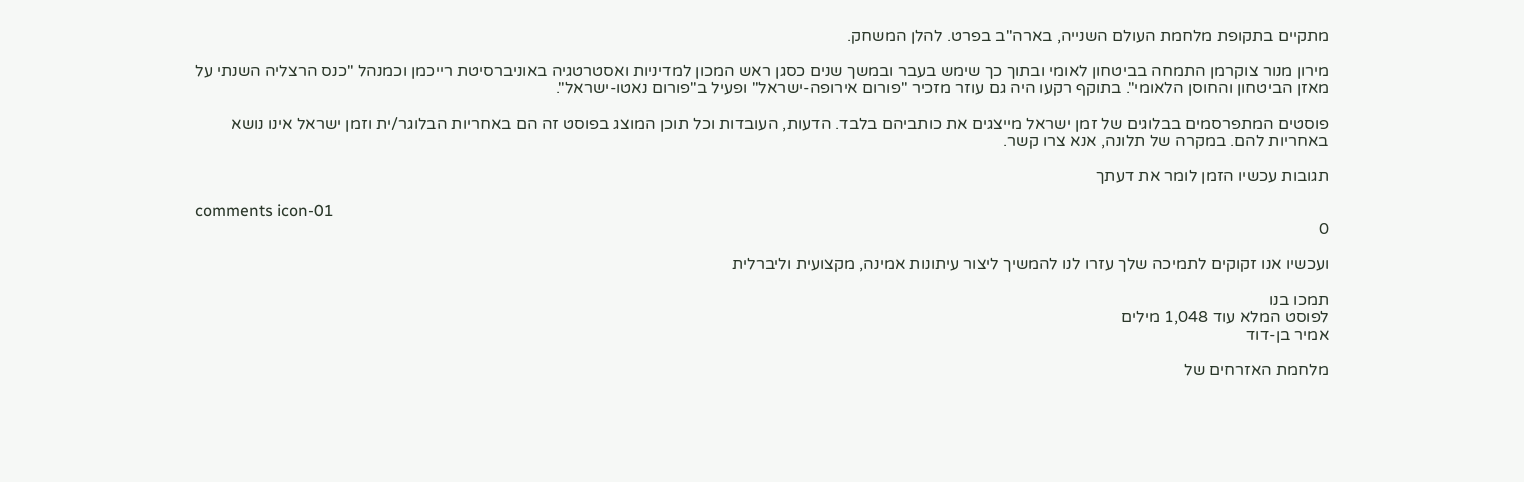מתקיים בתקופת מלחמת העולם השנייה, בארה"ב בפרט. להלן המשחק.

מירון מנור צוקרמן התמחה בביטחון לאומי ובתוך כך שימש בעבר ובמשך שנים כסגן ראש המכון למדיניות ואסטרטגיה באוניברסיטת רייכמן וכמנהל "כנס הרצליה השנתי על מאזן הביטחון והחוסן הלאומי". בתוקף רקעו היה גם עוזר מזכיר "פורום אירופה-ישראל" ופעיל ב"פורום נאטו-ישראל".

פוסטים המתפרסמים בבלוגים של זמן ישראל מייצגים את כותביהם בלבד. הדעות, העובדות וכל תוכן המוצג בפוסט זה הם באחריות הבלוגר/ית וזמן ישראל אינו נושא באחריות להם. במקרה של תלונה, אנא צרו קשר.

תגובות עכשיו הזמן לומר את דעתך

comments icon-01
0

ועכשיו אנו זקוקים לתמיכה שלך עזרו לנו להמשיך ליצור עיתונות אמינה, מקצועית וליברלית

תמכו בנו
לפוסט המלא עוד 1,048 מילים
אמיר בן-דוד

מלחמת האזרחים של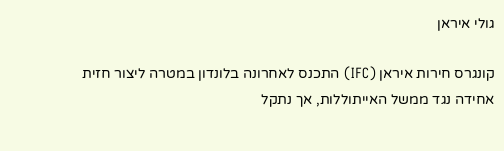גולי איראן

קונגרס חירות איראן (IFC) התכנס לאחרונה בלונדון במטרה ליצור חזית אחידה נגד ממשל האייתוללות, אך נתקל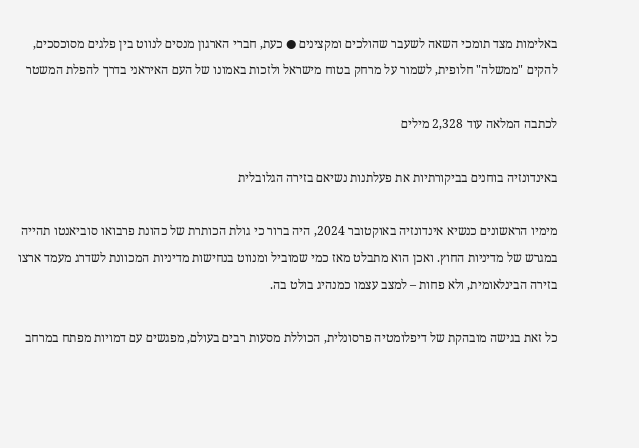באלימות מצד תומכי השאה לשעבר שהולכים ומקצינים ● כעת, חברי הארגון מנסים לנווט בין פלגים מסוכסכים, להקים "ממשלה" חלופית, לשמור על מרחק בטוח מישראל ולזכות באמונו של העם האיראני בדרך להפלת המשטר

לכתבה המלאה עוד 2,328 מילים

באינדונזיה בוחנים בביקורתיות את פעלתנות נשיאם בזירה הגלובלית

מימיו הראשונים כנשיא אינדונזיה באוקטובר 2024, היה ברור כי גולת הכותרת של כהונת פרבואו סוביאנטו תהייה במגרש של מדיניות החוץ. ואכן הוא מתבלט מאז כמי שמוביל ומנווט בנחישות מדיניות המכוונת לשדרג מעמד ארצו בזירה הבינלאומית, ולא פחות – למצב עצמו כמנהיג בולט בה.

כל זאת בגישה מובהקת של דיפלומטיה פרסונלית, הכוללת מסעות רבים בעולם, מפגשים עם דמויות מפתח במרחב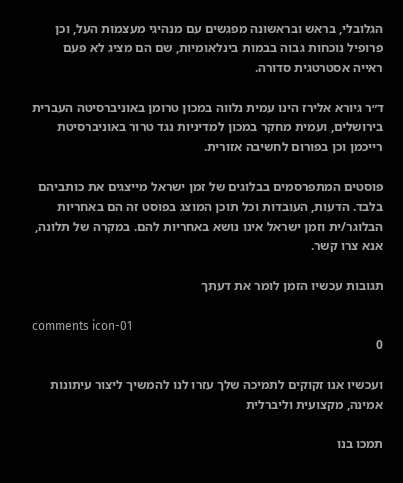הגלובלי, בראש ובראשונה מפגשים עם מנהיגי מעצמות העל, וכן פרופיל נוכחות גבוה בבמות בינלאומיות, שם הם מציג לא פעם ראייה אסטרטגית סדורה.

ד״ר גיורא אלירז הינו עמית נלווה במכון טרומן באוניברסיטה העברית בירושלים, ועמית מחקר במכון למדיניות נגד טרור באוניברסיטת רייכמן וכן בפורום לחשיבה אזורית.

פוסטים המתפרסמים בבלוגים של זמן ישראל מייצגים את כותביהם בלבד. הדעות, העובדות וכל תוכן המוצג בפוסט זה הם באחריות הבלוגר/ית וזמן ישראל אינו נושא באחריות להם. במקרה של תלונה, אנא צרו קשר.

תגובות עכשיו הזמן לומר את דעתך

comments icon-01
0

ועכשיו אנו זקוקים לתמיכה שלך עזרו לנו להמשיך ליצור עיתונות אמינה, מקצועית וליברלית

תמכו בנו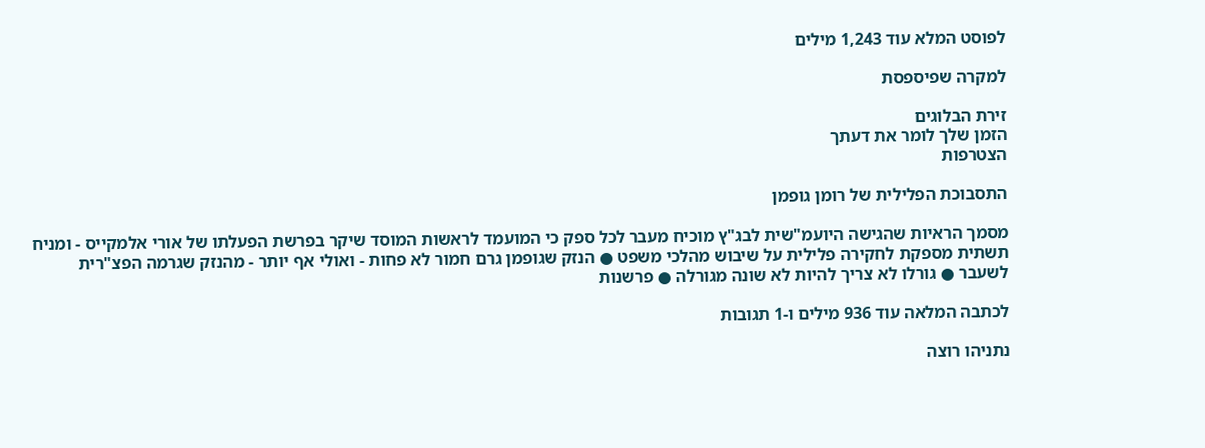לפוסט המלא עוד 1,243 מילים

למקרה שפיספסת

זירת הבלוגים
הזמן שלך לומר את דעתך
הצטרפות

התסבוכת הפלילית של רומן גופמן

מסמך הראיות שהגישה היועמ"שית לבג"ץ מוכיח מעבר לכל ספק כי המועמד לראשות המוסד שיקר בפרשת הפעלתו של אורי אלמקייס - ומניח תשתית מספקת לחקירה פלילית על שיבוש מהלכי משפט ● הנזק שגופמן גרם חמור לא פחות - ואולי אף יותר - מהנזק שגרמה הפצ"רית לשעבר ● גורלו לא צריך להיות לא שונה מגורלה ● פרשנות

לכתבה המלאה עוד 936 מילים ו-1 תגובות

נתניהו רוצה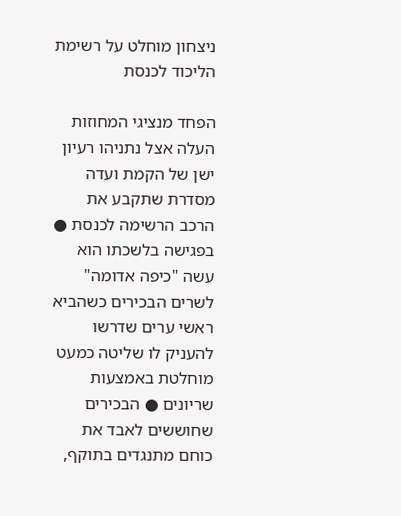ניצחון מוחלט על רשימת הליכוד לכנסת

הפחד מנציגי המחוזות העלה אצל נתניהו רעיון ישן של הקמת ועדה מסדרת שתקבע את הרכב הרשימה לכנסת ● בפגישה בלשכתו הוא עשה "כיפה אדומה" לשרים הבכירים כשהביא ראשי ערים שדרשו להעניק לו שליטה כמעט מוחלטת באמצעות שריונים ● הבכירים שחוששים לאבד את כוחם מתנגדים בתוקף,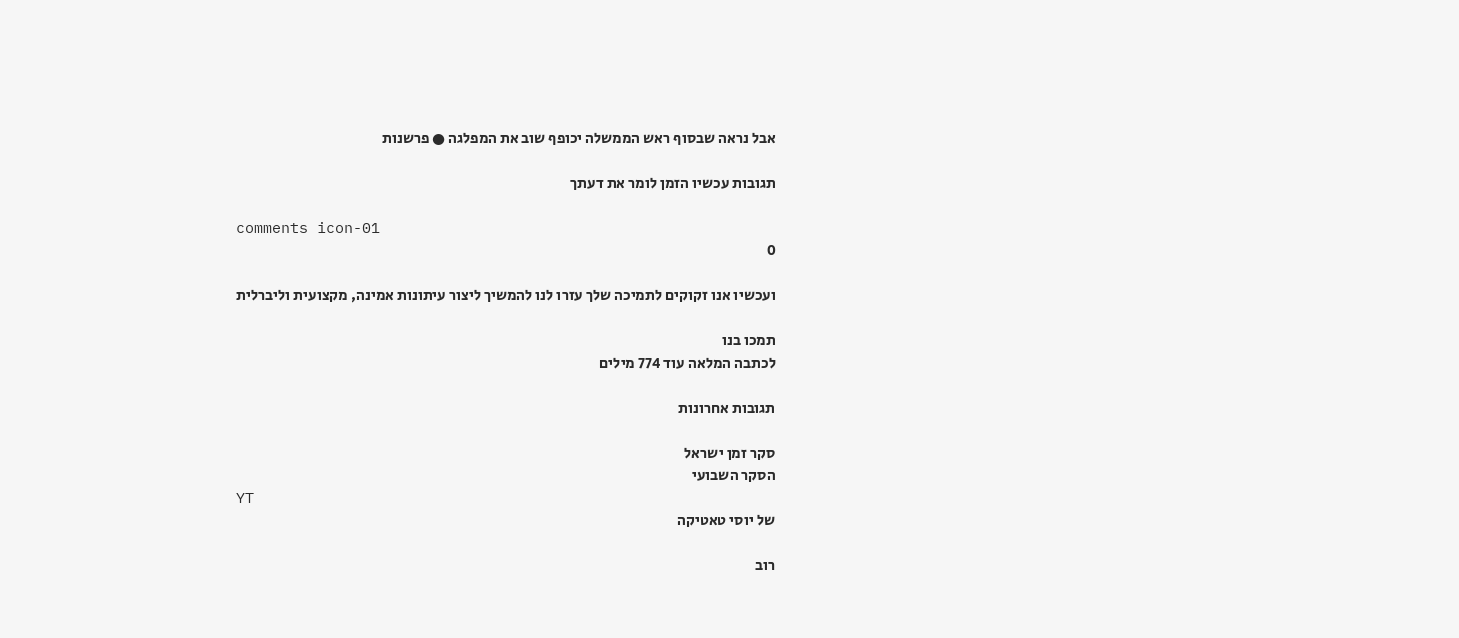אבל נראה שבסוף ראש הממשלה יכופף שוב את המפלגה ● פרשנות

תגובות עכשיו הזמן לומר את דעתך

comments icon-01
0

ועכשיו אנו זקוקים לתמיכה שלך עזרו לנו להמשיך ליצור עיתונות אמינה, מקצועית וליברלית

תמכו בנו
לכתבה המלאה עוד 774 מילים

תגובות אחרונות

סקר זמן ישראל
הסקר השבועי
YT
של יוסי טאטיקה

רוב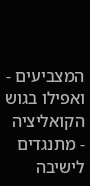המצביעים - ואפילו בגוש הקואליציה - מתנגדים לישיבה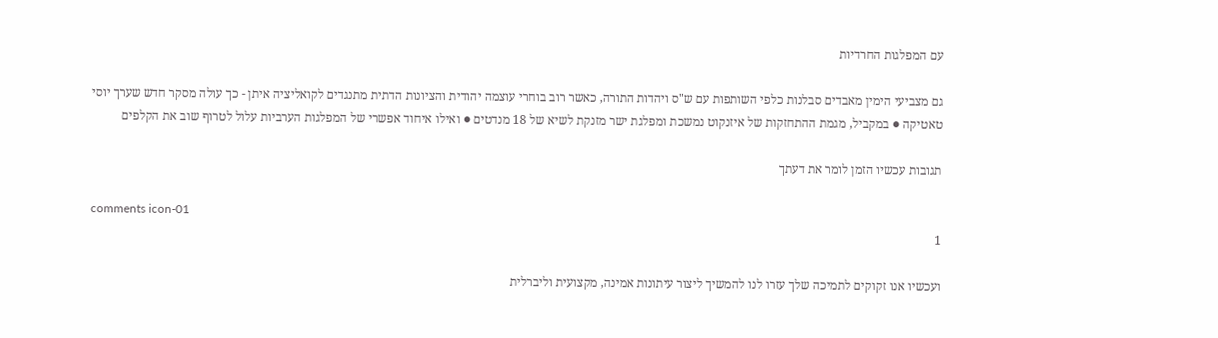עם המפלגות החרדיות

גם מצביעי הימין מאבדים סבלנות כלפי השותפות עם ש"ס ויהדות התורה, כאשר רוב בוחרי עוצמה יהודית והציונות הדתית מתנגדים לקואליציה איתן - כך עולה מסקר חדש שערך יוסי טאטיקה ● במקביל, מגמת ההתחזקות של איזנקוט נמשכת ומפלגת ישר מזנקת לשיא של 18 מנדטים ● ואילו איחוד אפשרי של המפלגות הערביות עלול לטרוף שוב את הקלפים

תגובות עכשיו הזמן לומר את דעתך

comments icon-01
1

ועכשיו אנו זקוקים לתמיכה שלך עזרו לנו להמשיך ליצור עיתונות אמינה, מקצועית וליברלית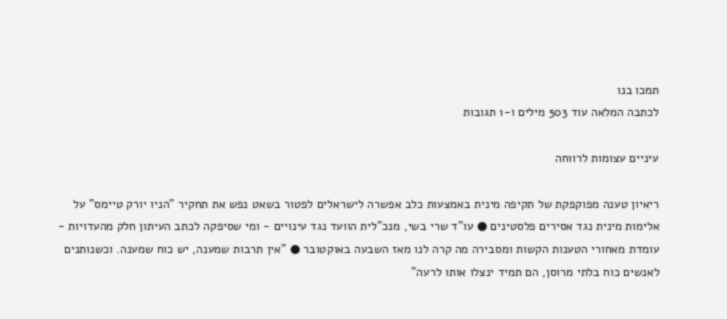תמכו בנו
לכתבה המלאה עוד 503 מילים ו-1 תגובות

עיניים עצומות לרווחה

ריאיון טענה מפוקפקת של תקיפה מינית באמצעות כלב אפשרה לישראלים לפטור בשאט נפש את תחקיר "הניו יורק טיימס" על אלימות מינית נגד אסירים פלסטינים ● עו"ד שרי בשי, מנכ"לית הוועד נגד עינויים - ומי שסיפקה לכתב העיתון חלק מהעדויות - עומדת מאחורי הטענות הקשות ומסבירה מה קרה לנו מאז השבעה באוקטובר ● "אין תרבות שמענה, יש כוח שמענה. וכשנותנים לאנשים כוח בלתי מרוסן, הם תמיד ינצלו אותו לרעה"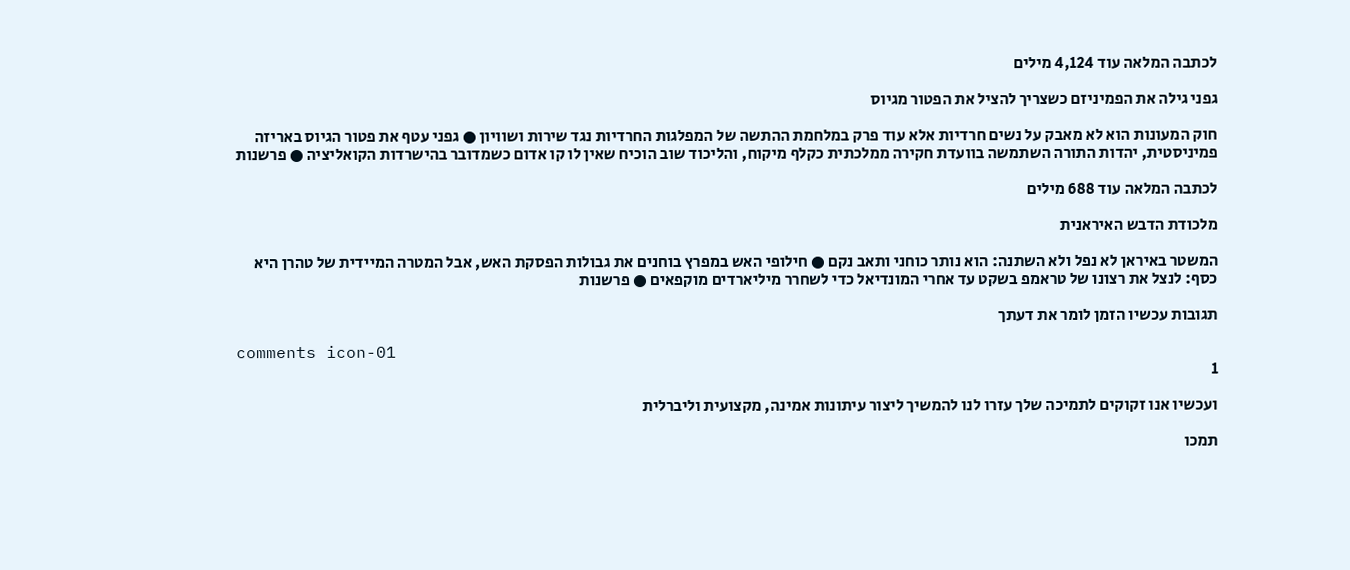לכתבה המלאה עוד 4,124 מילים

גפני גילה את הפמיניזם כשצריך להציל את הפטור מגיוס

חוק המעונות הוא לא מאבק על נשים חרדיות אלא עוד פרק במלחמת ההתשה של המפלגות החרדיות נגד שירות ושוויון ● גפני עטף את פטור הגיוס באריזה פמיניסטית, יהדות התורה השתמשה בוועדת חקירה ממלכתית כקלף מיקוח, והליכוד שוב הוכיח שאין לו קו אדום כשמדובר בהישרדות הקואליציה ● פרשנות

לכתבה המלאה עוד 688 מילים

מלכודת הדבש האיראנית

המשטר באיראן לא נפל ולא השתנה: הוא נותר כוחני ותאב נקם ● חילופי האש במפרץ בוחנים את גבולות הפסקת האש, אבל המטרה המיידית של טהרן היא כסף: לנצל את רצונו של טראמפ בשקט עד אחרי המונדיאל כדי לשחרר מיליארדים מוקפאים ● פרשנות

תגובות עכשיו הזמן לומר את דעתך

comments icon-01
1

ועכשיו אנו זקוקים לתמיכה שלך עזרו לנו להמשיך ליצור עיתונות אמינה, מקצועית וליברלית

תמכו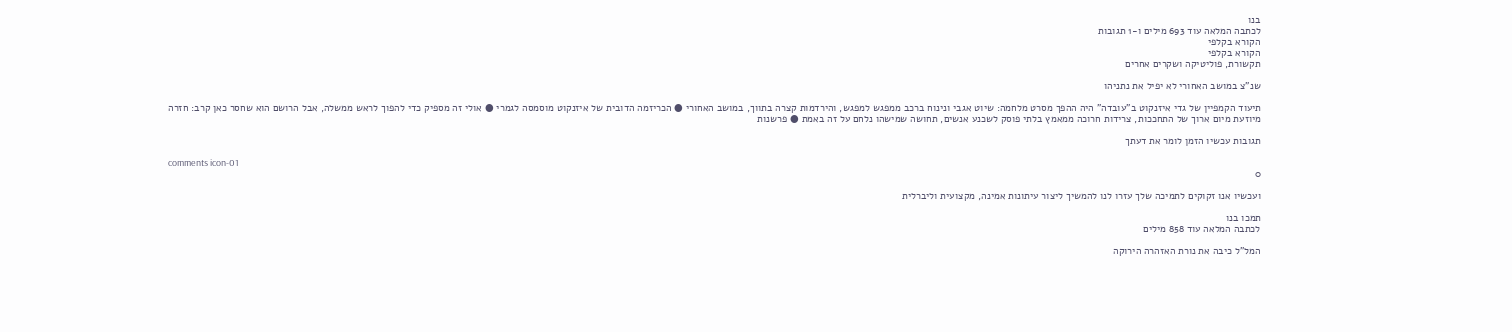בנו
לכתבה המלאה עוד 693 מילים ו-1 תגובות
הקורא בקלפי
הקורא בקלפי
תקשורת, פוליטיקה ושקרים אחרים

שנ"צ במושב האחורי לא יפיל את נתניהו

תיעוד הקמפיין של גדי איזנקוט ב"עובדה" היה ההפך מסרט מלחמה: שיוט אגבי ונינוח ברכב ממפגש למפגש, והירדמות קצרה בתווך, במושב האחורי ● הכריזמה הדובית של איזנקוט מוסמסה לגמרי ● אולי זה מספיק כדי להפוך לראש ממשלה, אבל הרושם הוא שחסר כאן קרב: חזרה מיוזעת מיום ארוך של התחככות, צרידות חרוכה ממאמץ בלתי פוסק לשכנע אנשים, תחושה שמישהו נלחם על זה באמת ● פרשנות

תגובות עכשיו הזמן לומר את דעתך

comments icon-01
0

ועכשיו אנו זקוקים לתמיכה שלך עזרו לנו להמשיך ליצור עיתונות אמינה, מקצועית וליברלית

תמכו בנו
לכתבה המלאה עוד 858 מילים

המל"ל כיבה את נורת האזהרה הירוקה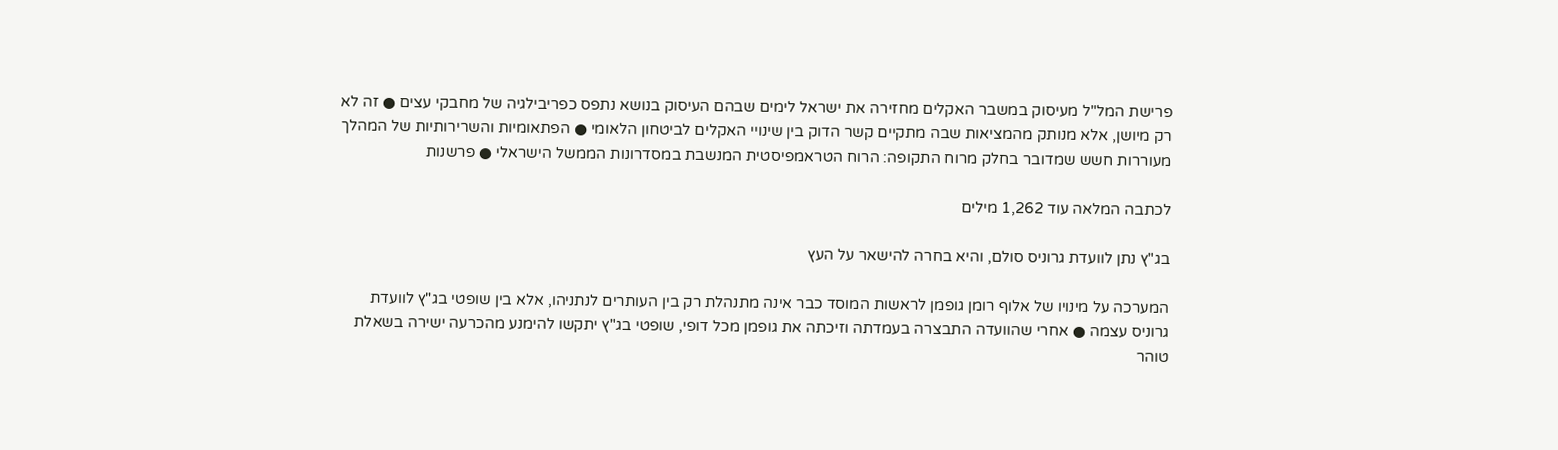פרישת המל"ל מעיסוק במשבר האקלים מחזירה את ישראל לימים שבהם העיסוק בנושא נתפס כפריבילגיה של מחבקי עצים ● זה לא רק מיושן, אלא מנותק מהמציאות שבה מתקיים קשר הדוק בין שינויי האקלים לביטחון הלאומי ● הפתאומיות והשרירותיות של המהלך מעוררות חשש שמדובר בחלק מרוח התקופה: הרוח הטראמפיסטית המנשבת במסדרונות הממשל הישראלי ● פרשנות

לכתבה המלאה עוד 1,262 מילים

בג"ץ נתן לוועדת גרוניס סולם, והיא בחרה להישאר על העץ

המערכה על מינויו של אלוף רומן גופמן לראשות המוסד כבר אינה מתנהלת רק בין העותרים לנתניהו, אלא בין שופטי בג"ץ לוועדת גרוניס עצמה ● אחרי שהוועדה התבצרה בעמדתה וזיכתה את גופמן מכל דופי, שופטי בג"ץ יתקשו להימנע מהכרעה ישירה בשאלת טוהר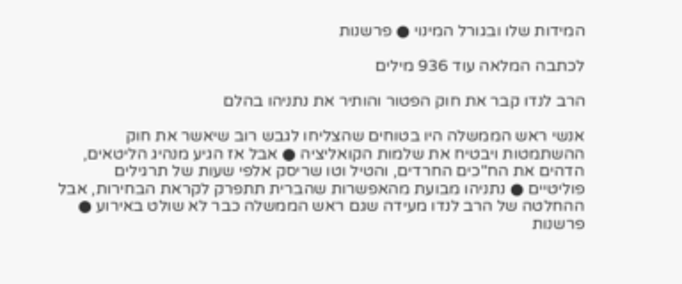המידות שלו ובגורל המינוי ● פרשנות

לכתבה המלאה עוד 936 מילים

הרב לנדו קבר את חוק הפטור והותיר את נתניהו בהלם

אנשי ראש הממשלה היו בטוחים שהצליחו לגבש רוב שיאשר את חוק ההשתמטות ויבטיח את שלמות הקואליציה ● אבל אז הגיע מנהיג הליטאים, הדהים את הח"כים החרדים, והטיל וטו שריסק אלפי שעות של תרגילים פוליטיים ● נתניהו מבועת מהאפשרות שהברית תתפרק לקראת הבחירות, אבל ההחלטה של הרב לנדו מעידה שגם ראש הממשלה כבר לא שולט באירוע ● פרשנות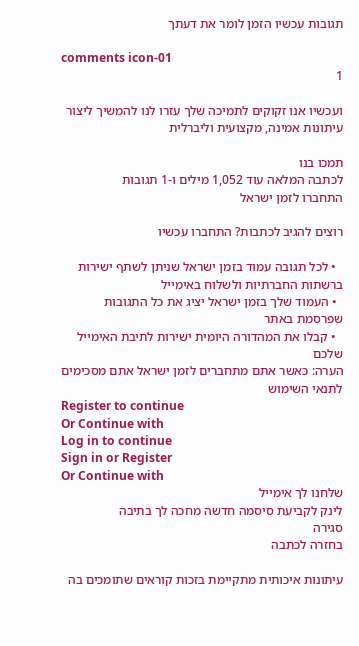תגובות עכשיו הזמן לומר את דעתך

comments icon-01
1

ועכשיו אנו זקוקים לתמיכה שלך עזרו לנו להמשיך ליצור עיתונות אמינה, מקצועית וליברלית

תמכו בנו
לכתבה המלאה עוד 1,052 מילים ו-1 תגובות
התחברו לזמן ישראל

רוצים להגיב לכתבות? התחברו עכשיו

  • לכל תגובה עמוד בזמן ישראל שניתן לשתף ישירות ברשתות החברתיות ולשלוח באימייל
  • העמוד שלך בזמן ישראל יציג את כל התגובות שפרסמת באתר
  • קבלו את המהדורה היומית ישירות לתיבת האימייל שלכם
הערה: כאשר אתם מתחברים לזמן ישראל אתם מסכימים לתנאי השימוש
Register to continue
Or Continue with
Log in to continue
Sign in or Register
Or Continue with
שלחנו לך אימייל
לינק לקביעת סיסמה חדשה מחכה לך בתיבה
סגירה
בחזרה לכתבה

עיתונות איכותית מתקיימת בזכות קוראים שתומכים בה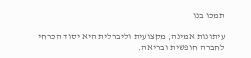תמכו בנו

עיתונות אמינה, מקצועית וליברלית היא יסוד הכרחי לחברה חופשית ובריאה.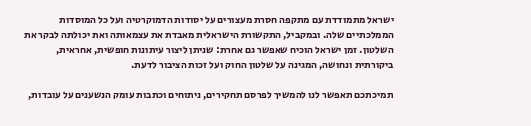ישראל מתמודדת עם מתקפה חסרת מעצורים על יסודות הדמוקרטיה ועל כל המוסדות הממלכתיים שלה. ובמקביל, התקשורת הישראלית מאבדת את עצמאותה ואת יכולתה לבקר את השלטון. זמן ישראל הוכיח שאפשר גם אחרת: שניתן ליצור עיתונות חופשית, אחראית, ביקורתית ונחושה, המגינה על שלטון החוק ועל זכות הציבור לדעת.

תמיכתכם תאפשר לנו להמשיך לפרסם תחקירים, ניתוחים וכתבות עומק הנשענים על עובדות,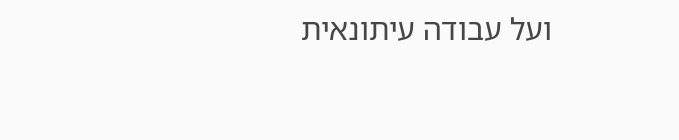ועל עבודה עיתונאית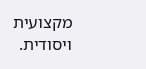מקצועית ויסודית.